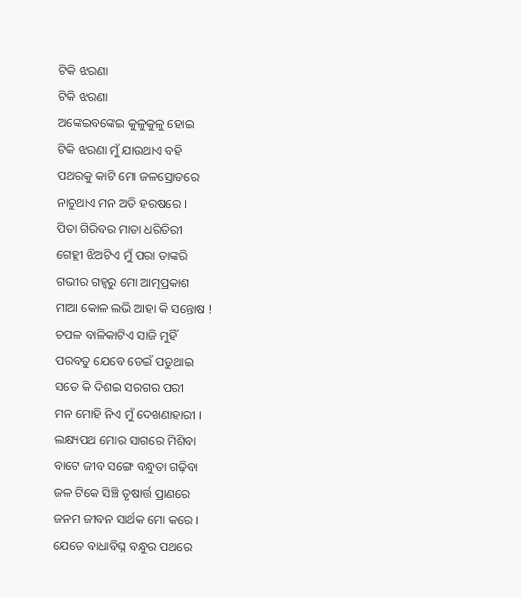ଟିକି ଝରଣା
ଟିକି ଝରଣା
ଅଙ୍କେଇବଙ୍କେଇ କୁଳୁକୁଳୁ ହୋଇ
ଟିକି ଝରଣା ମୁଁ ଯାଉଥାଏ ବହି
ପଥରକୁ କାଟି ମୋ ଜଳସ୍ରୋତରେ
ନାଚୁଥାଏ ମନ ଅତି ହରଷରେ ।
ପିତା ଗିରିବର ମାତା ଧରିତିରୀ
ଗେହ୍ଲୀ ଝିଅଟିଏ ମୁଁ ପରା ତାଙ୍କରି
ଗଭୀର ଗହ୍ବରୁ ମୋ ଆତ୍ମପ୍ରକାଶ
ମାଆ କୋଳ ଲଭି ଆହା କି ସନ୍ତୋଷ !
ଚପଳ ବାଳିକାଟିଏ ସାଜି ମୁହିଁ
ପରବତୁ ଯେବେ ଡେଇଁ ପଡୁଥାଇ
ସତେ କି ଦିଶଇ ସରଗର ପରୀ
ମନ ମୋହି ନିଏ ମୁଁ ଦେଖଣାହାରୀ ।
ଲକ୍ଷ୍ୟପଥ ମୋର ସାଗରେ ମିଶିବା
ବାଟେ ଜୀବ ସଙ୍ଗେ ବନ୍ଧୁତା ଗଢ଼ିବା
ଜଳ ଟିକେ ସିଞ୍ଚି ତୃଷାର୍ତ୍ତ ପ୍ରାଣରେ
ଜନମ ଜୀବନ ସାର୍ଥକ ମୋ କରେ ।
ଯେତେ ବାଧାବିଘ୍ନ ବନ୍ଧୁର ପଥରେ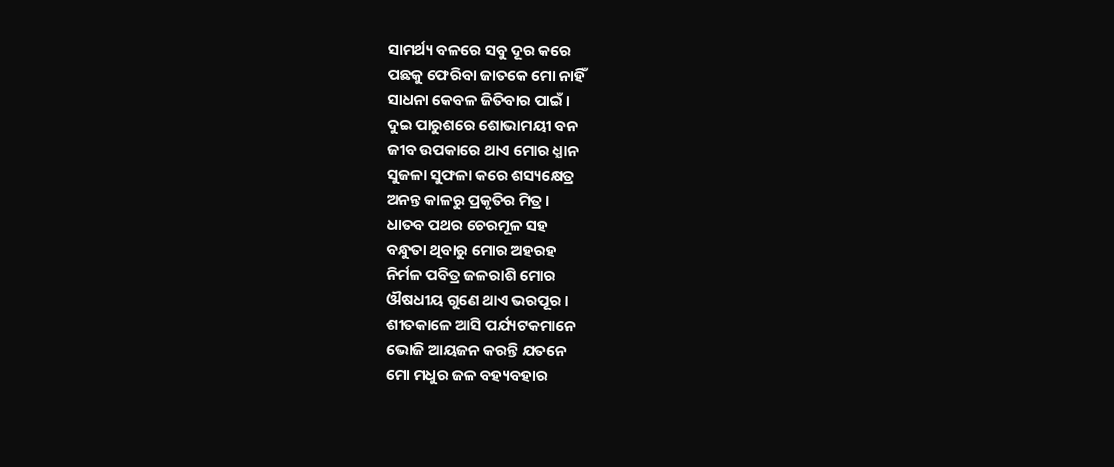ସାମର୍ଥ୍ୟ ବଳରେ ସବୁ ଦୂର କରେ
ପଛକୁ ଫେରିବା ଜାତକେ ମୋ ନାହିଁ
ସାଧନା କେବଳ ଜିତିବାର ପାଇଁ ।
ଦୁଇ ପାରୁଶରେ ଶୋଭାମୟୀ ବନ
ଜୀବ ଉପକାରେ ଥାଏ ମୋର ଧ୍ଯାନ
ସୁଜଳା ସୁଫଳା କରେ ଶସ୍ୟକ୍ଷେତ୍ର
ଅନନ୍ତ କାଳରୁ ପ୍ରକୃତିର ମିତ୍ର ।
ଧାତବ ପଥର ଚେରମୂଳ ସହ
ବନ୍ଧୁତା ଥିବାରୁ ମୋର ଅହରହ
ନିର୍ମଳ ପବିତ୍ର ଜଳରାଶି ମୋର
ଔଷଧୀୟ ଗୁଣେ ଥାଏ ଭରପୂର ।
ଶୀତକାଳେ ଆସି ପର୍ଯ୍ୟଟକମାନେ
ଭୋଜି ଆୟଜନ କରନ୍ତି ଯତନେ
ମୋ ମଧୁର ଜଳ ବହ୍ୟବହାର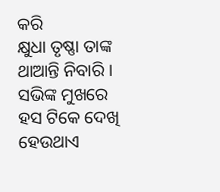କରି
କ୍ଷୁଧା ତୃଷ୍ଣା ତାଙ୍କ ଥାଆନ୍ତି ନିବାରି ।
ସଭିଙ୍କ ମୁଖରେ ହସ ଟିକେ ଦେଖି
ହେଉଥାଏ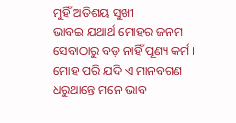ମୁହିଁ ଅତିଶୟ ସୁଖୀ
ଭାବଇ ଯଥାର୍ଥ ମୋହର ଜନମ
ସେବାଠାରୁ ବଡ଼ ନାହିଁ ପୂଣ୍ୟ କର୍ମ ।
ମୋହ ପରି ଯଦି ଏ ମାନବଗଣ
ଧରୁଥାନ୍ତେ ମନେ ଭାବ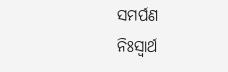ସମର୍ପଣ
ନିଃସ୍ୱାର୍ଥ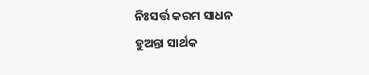ନିଃସର୍ତ୍ତ କରମ ସାଧନ
ହୁଅନ୍ତା ସାର୍ଥକ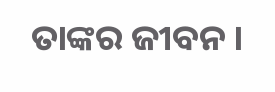ତାଙ୍କର ଜୀବନ ।